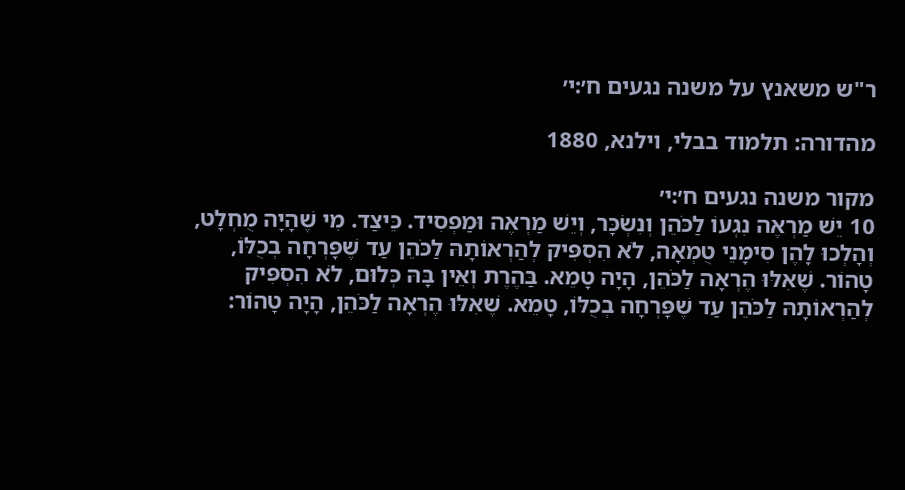ר"ש משאנץ על משנה נגעים ח׳:י׳

מהדורה: תלמוד בבלי, וילנא, 1880

מקור משנה נגעים ח׳:י׳
10 יֵשׁ מַרְאֶה נִגְעוֹ לַכֹּהֵן וְנִשְׂכָּר, וְיֵשׁ מַרְאֶה וּמַפְסִיד. כֵּיצַד. מִי שֶׁהָיָה מֻחְלָט, וְהָלְכוּ לָהֶן סִימָנֵי טֻמְאָה, לֹא הִסְפִּיק לְהַרְאוֹתָהּ לַכֹּהֵן עַד שֶׁפָּרְחָה בְכֻלּוֹ, טָהוֹר. שֶׁאִלּוּ הֶרְאָה לַכֹּהֵן, הָיָה טָמֵא. בַּהֶרֶת וְאֵין בָּהּ כְּלוּם, לֹא הִסְפִּיק לְהַרְאוֹתָהּ לַכֹּהֵן עַד שֶׁפָּרְחָה בְכֻלּוֹ, טָמֵא. שֶׁאִלּוּ הֶרְאָה לַכֹּהֵן, הָיָה טָהוֹר: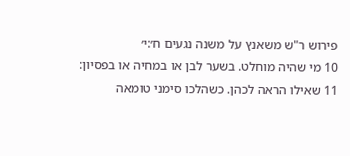פירוש ר"ש משאנץ על משנה נגעים ח׳:י׳
10 מי שהיה מוחלט. בשער לבן או במחיה או בפסיון:
11 שאילו הראה לכהן. כשהלכו סימני טומאה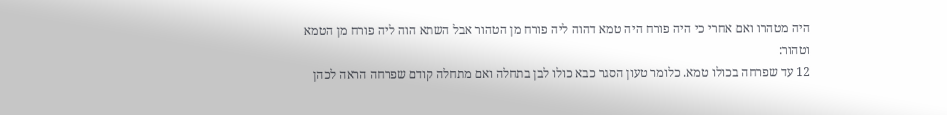היה מטהרו ואם אחרי כי היה פורח היה טמא דהוה ליה פורח מן הטהור אבל השתא הוה ליה פורח מן הטמא וטהור:
12 עד שפרחה בכולו טמא. כלומר טעון הסגר כבא כולו לבן בתחלה ואם מתחלה קודם שפרחה הראה לכהן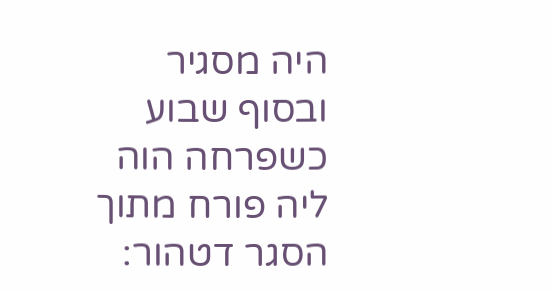היה מסגיר ובסוף שבוע כשפרחה הוה ליה פורח מתוך הסגר דטהור: